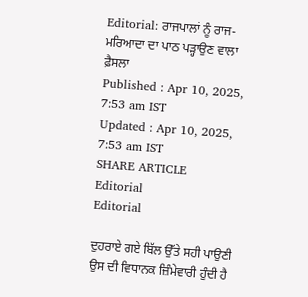Editorial: ਰਾਜਪਾਲਾਂ ਨੂੰ ਰਾਜ-ਮਰਿਆਦਾ ਦਾ ਪਾਠ ਪੜ੍ਹਾਉਣ ਵਾਲਾ ਫ਼ੈਸਲਾ
Published : Apr 10, 2025, 7:53 am IST
Updated : Apr 10, 2025, 7:53 am IST
SHARE ARTICLE
Editorial
Editorial

ਦੁਹਰਾਏ ਗਏ ਬਿੱਲ ਉੱਤੇ ਸਹੀ ਪਾਉਣੀ ਉਸ ਦੀ ਵਿਧਾਨਕ ਜ਼ਿੰਮੇਵਾਰੀ ਹੁੰਦੀ ਹੈ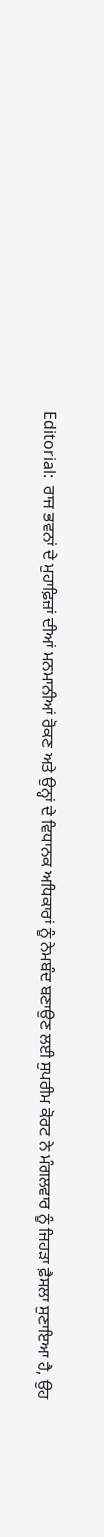Editorial:  ਰਾਜ ਭਵਨਾਂ ਦੇ ਮੁਹਾਫ਼ਿਜ਼ਾਂ ਦੀਆਂ ਮਨਮਾਨੀਆਂ ਰੋਕਣ ਅਤੇ ਉਨ੍ਹਾਂ ਦੇ ਵਿਧਾਨਕ ਅਧਿਕਾਰਾਂ ਨੂੰ ਨੇਮਬੰਦ ਬਣਾਉਣ ਲਈ ਸੁਪਰੀਮ ਕੋਰਟ ਨੇ ਮੰਗਲਵਾਰ ਨੂੰ ਜਿਹੜਾ ਫ਼ੈਸਲਾ ਸੁਣਾਇਆ ਹੈ, ਉਹ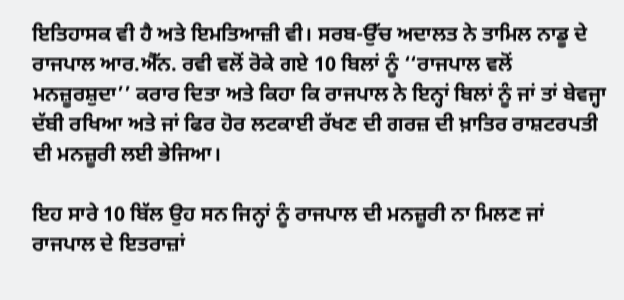ਇਤਿਹਾਸਕ ਵੀ ਹੈ ਅਤੇ ਇਮਤਿਆਜ਼ੀ ਵੀ। ਸਰਬ-ਉੱਚ ਅਦਾਲਤ ਨੇ ਤਾਮਿਲ ਨਾਡੂ ਦੇ ਰਾਜਪਾਲ ਆਰ.ਐੱਨ. ਰਵੀ ਵਲੋਂ ਰੋਕੇ ਗਏ 10 ਬਿਲਾਂ ਨੂੰ ‘‘ਰਾਜਪਾਲ ਵਲੋਂ ਮਨਜ਼ੂਰਸ਼ੁਦਾ’’ ਕਰਾਰ ਦਿਤਾ ਅਤੇ ਕਿਹਾ ਕਿ ਰਾਜਪਾਲ ਨੇ ਇਨ੍ਹਾਂ ਬਿਲਾਂ ਨੂੰ ਜਾਂ ਤਾਂ ਬੇਵਜ੍ਹਾ ਦੱਬੀ ਰਖਿਆ ਅਤੇ ਜਾਂ ਫਿਰ ਹੋਰ ਲਟਕਾਈ ਰੱਖਣ ਦੀ ਗਰਜ਼ ਦੀ ਖ਼ਾਤਿਰ ਰਾਸ਼ਟਰਪਤੀ ਦੀ ਮਨਜ਼ੂਰੀ ਲਈ ਭੇਜਿਆ।

ਇਹ ਸਾਰੇ 10 ਬਿੱਲ ਉਹ ਸਨ ਜਿਨ੍ਹਾਂ ਨੂੰ ਰਾਜਪਾਲ ਦੀ ਮਨਜ਼ੂਰੀ ਨਾ ਮਿਲਣ ਜਾਂ ਰਾਜਪਾਲ ਦੇ ਇਤਰਾਜ਼ਾਂ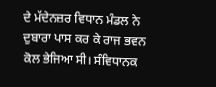ਦੇ ਮੱਦੇਨਜ਼ਰ ਵਿਧਾਨ ਮੰਡਲ ਨੇ ਦੁਬਾਰਾ ਪਾਸ ਕਰ ਕੇ ਰਾਜ ਭਵਨ ਕੋਲ ਭੇਜਿਆ ਸੀ। ਸੰਵਿਧਾਨਕ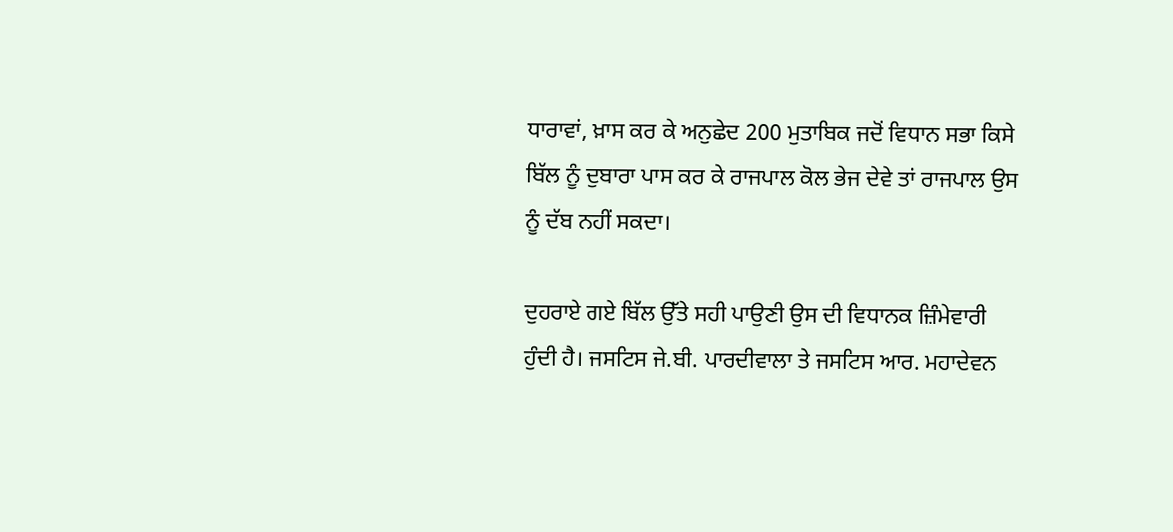ਧਾਰਾਵਾਂ, ਖ਼ਾਸ ਕਰ ਕੇ ਅਨੁਛੇਦ 200 ਮੁਤਾਬਿਕ ਜਦੋਂ ਵਿਧਾਨ ਸਭਾ ਕਿਸੇ ਬਿੱਲ ਨੂੰ ਦੁਬਾਰਾ ਪਾਸ ਕਰ ਕੇ ਰਾਜਪਾਲ ਕੋਲ ਭੇਜ ਦੇਵੇ ਤਾਂ ਰਾਜਪਾਲ ਉਸ ਨੂੰ ਦੱਬ ਨਹੀਂ ਸਕਦਾ।

ਦੁਹਰਾਏ ਗਏ ਬਿੱਲ ਉੱਤੇ ਸਹੀ ਪਾਉਣੀ ਉਸ ਦੀ ਵਿਧਾਨਕ ਜ਼ਿੰਮੇਵਾਰੀ ਹੁੰਦੀ ਹੈ। ਜਸਟਿਸ ਜੇ.ਬੀ. ਪਾਰਦੀਵਾਲਾ ਤੇ ਜਸਟਿਸ ਆਰ. ਮਹਾਦੇਵਨ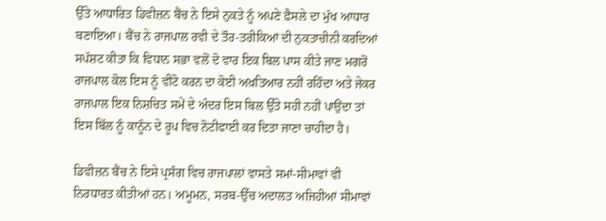ਉੱਤੇ ਆਧਾਰਿਤ ਡਿਵੀਜ਼ਨ ਬੈਂਚ ਨੇ ਇਸੇ ਨੁਕਤੇ ਨੂੰ ਅਪਣੇ ਫ਼ੈਸਲੇ ਦਾ ਮੁੱਖ ਆਧਾਰ ਬਣਾਇਆ। ਬੈਂਚ ਨੇ ਰਾਜਪਾਲ ਰਵੀ ਦੇ ਤੌਰ-ਤਰੀਕਿਆਂ ਦੀ ਨੁਕਤਾਚੀਨੀ ਕਰਦਿਆਂ ਸਪੱਸ਼ਟ ਕੀਤਾ ਕਿ ਵਿਧਾਨ ਸਭਾ ਵਲੋਂ ਦੋ ਵਾਰ ਇਕ ਬਿਲ ਪਾਸ ਕੀਤੇ ਜਾਣ ਮਗਰੋਂ ਰਾਜਪਾਲ ਕੋਲ ਇਸ ਨੂੰ ਵੀਟੋ ਕਰਨ ਦਾ ਕੋਈ ਅਖ਼ਤਿਆਰ ਨਹੀਂ ਰਹਿੰਦਾ ਅਤੇ ਜੇਕਰ ਰਾਜਪਾਲ ਇਕ ਨਿਸ਼ਚਿਤ ਸਮੇਂ ਦੇ ਅੰਦਰ ਇਸ ਬਿਲ ਉੱਤੇ ਸਹੀ ਨਹੀਂ ਪਾਉਂਦਾ ਤਾਂ ਇਸ ਬਿੱਲ ਨੂੰ ਕਾਨੂੰਨ ਦੇ ਰੂਪ ਵਿਚ ਨੋਟੀਫਾਈ ਕਰ ਦਿਤਾ ਜਾਣਾ ਚਾਹੀਦਾ ਹੈ।

ਡਿਵੀਜ਼ਨ ਬੈਂਚ ਨੇ ਇਸੇ ਪ੍ਰਸੰਗ ਵਿਚ ਰਾਜਪਾਲਾਂ ਵਾਸਤੇ ਸਮਾਂ-ਸੀਮਾਵਾਂ ਵੀ ਨਿਰਧਾਰਤ ਕੀਤੀਆਂ ਹਨ। ਅਮੂਮਨ, ਸਰਬ-ਉੱਚ ਅਦਾਲਤ ਅਜਿਹੀਆਂ ਸੀਮਾਵਾਂ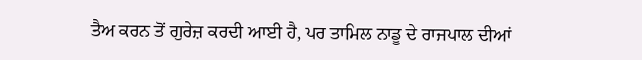ਤੈਅ ਕਰਨ ਤੋਂ ਗੁਰੇਜ਼ ਕਰਦੀ ਆਈ ਹੈ, ਪਰ ਤਾਮਿਲ ਨਾਡੂ ਦੇ ਰਾਜਪਾਲ ਦੀਆਂ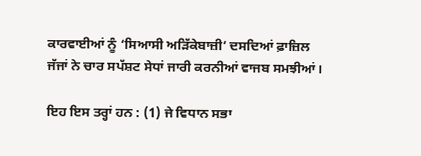ਕਾਰਵਾਈਆਂ ਨੂੰ ‘ਸਿਆਸੀ ਅੜਿੱਕੇਬਾਜ਼ੀ’ ਦਸਦਿਆਂ ਫ਼ਾਜ਼ਿਲ ਜੱਜਾਂ ਨੇ ਚਾਰ ਸਪੱਸ਼ਟ ਸੇਧਾਂ ਜਾਰੀ ਕਰਨੀਆਂ ਵਾਜਬ ਸਮਝੀਆਂ।

ਇਹ ਇਸ ਤਰ੍ਹਾਂ ਹਨ : (1) ਜੇ ਵਿਧਾਨ ਸਭਾ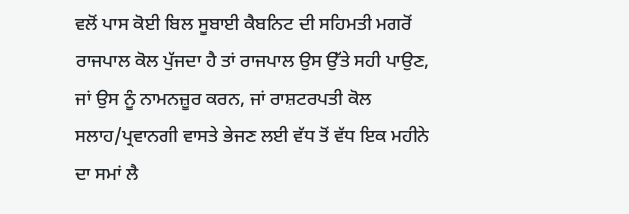ਵਲੋਂ ਪਾਸ ਕੋਈ ਬਿਲ ਸੂਬਾਈ ਕੈਬਨਿਟ ਦੀ ਸਹਿਮਤੀ ਮਗਰੋਂ ਰਾਜਪਾਲ ਕੋਲ ਪੁੱਜਦਾ ਹੈ ਤਾਂ ਰਾਜਪਾਲ ਉਸ ਉੱਤੇ ਸਹੀ ਪਾਉਣ, ਜਾਂ ਉਸ ਨੂੰ ਨਾਮਨਜ਼ੂਰ ਕਰਨ, ਜਾਂ ਰਾਸ਼ਟਰਪਤੀ ਕੋਲ ਸਲਾਹ/ਪ੍ਰਵਾਨਗੀ ਵਾਸਤੇ ਭੇਜਣ ਲਈ ਵੱਧ ਤੋਂ ਵੱਧ ਇਕ ਮਹੀਨੇ ਦਾ ਸਮਾਂ ਲੈ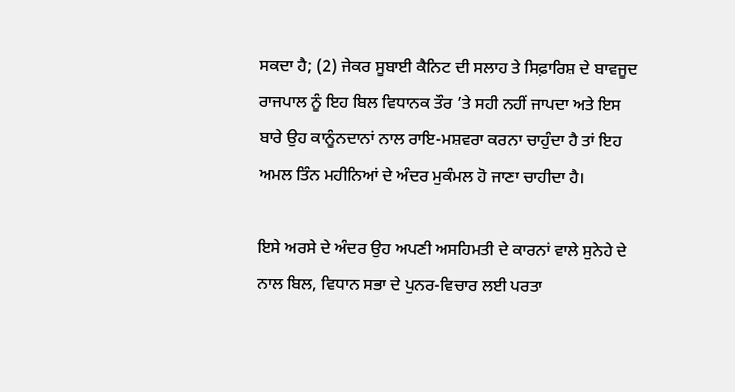ਸਕਦਾ ਹੈ; (2) ਜੇਕਰ ਸੂਬਾਈ ਕੈਨਿਟ ਦੀ ਸਲਾਹ ਤੇ ਸਿਫ਼ਾਰਿਸ਼ ਦੇ ਬਾਵਜੂਦ ਰਾਜਪਾਲ ਨੂੰ ਇਹ ਬਿਲ ਵਿਧਾਨਕ ਤੌਰ ’ਤੇ ਸਹੀ ਨਹੀਂ ਜਾਪਦਾ ਅਤੇ ਇਸ ਬਾਰੇ ਉਹ ਕਾਨੂੰਨਦਾਨਾਂ ਨਾਲ ਰਾਇ-ਮਸ਼ਵਰਾ ਕਰਨਾ ਚਾਹੁੰਦਾ ਹੈ ਤਾਂ ਇਹ ਅਮਲ ਤਿੰਨ ਮਹੀਨਿਆਂ ਦੇ ਅੰਦਰ ਮੁਕੰਮਲ ਹੋ ਜਾਣਾ ਚਾਹੀਦਾ ਹੈ।

ਇਸੇ ਅਰਸੇ ਦੇ ਅੰਦਰ ਉਹ ਅਪਣੀ ਅਸਹਿਮਤੀ ਦੇ ਕਾਰਨਾਂ ਵਾਲੇ ਸੁਨੇਹੇ ਦੇ ਨਾਲ ਬਿਲ, ਵਿਧਾਨ ਸਭਾ ਦੇ ਪੁਨਰ-ਵਿਚਾਰ ਲਈ ਪਰਤਾ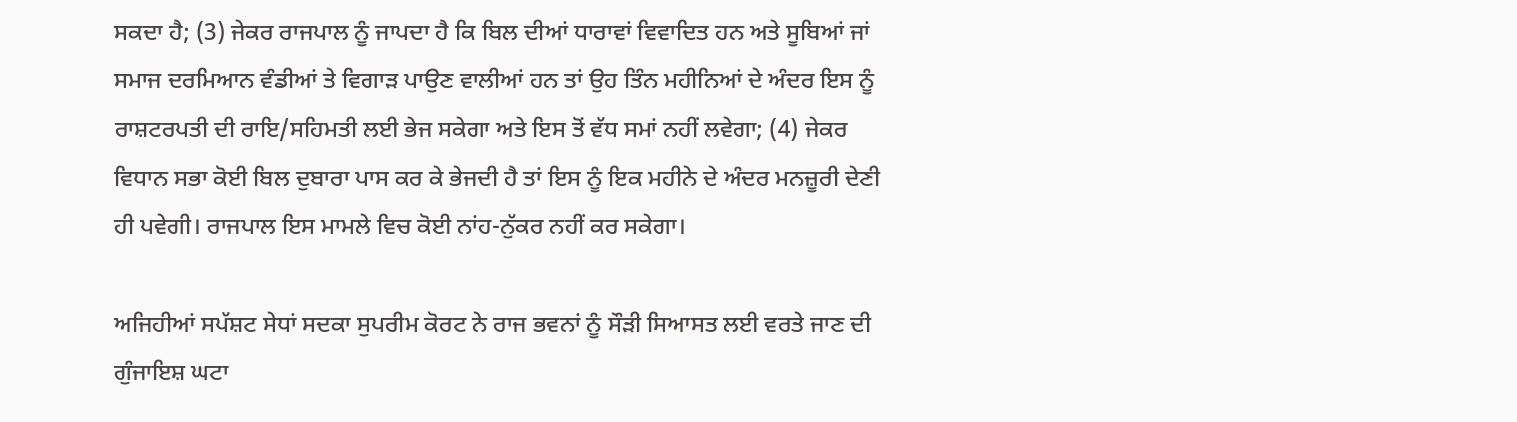ਸਕਦਾ ਹੈ; (3) ਜੇਕਰ ਰਾਜਪਾਲ ਨੂੰ ਜਾਪਦਾ ਹੈ ਕਿ ਬਿਲ ਦੀਆਂ ਧਾਰਾਵਾਂ ਵਿਵਾਦਿਤ ਹਨ ਅਤੇ ਸੂਬਿਆਂ ਜਾਂ ਸਮਾਜ ਦਰਮਿਆਨ ਵੰਡੀਆਂ ਤੇ ਵਿਗਾੜ ਪਾਉਣ ਵਾਲੀਆਂ ਹਨ ਤਾਂ ਉਹ ਤਿੰਨ ਮਹੀਨਿਆਂ ਦੇ ਅੰਦਰ ਇਸ ਨੂੰ ਰਾਸ਼ਟਰਪਤੀ ਦੀ ਰਾਇ/ਸਹਿਮਤੀ ਲਈ ਭੇਜ ਸਕੇਗਾ ਅਤੇ ਇਸ ਤੋਂ ਵੱਧ ਸਮਾਂ ਨਹੀਂ ਲਵੇਗਾ; (4) ਜੇਕਰ ਵਿਧਾਨ ਸਭਾ ਕੋਈ ਬਿਲ ਦੁਬਾਰਾ ਪਾਸ ਕਰ ਕੇ ਭੇਜਦੀ ਹੈ ਤਾਂ ਇਸ ਨੂੰ ਇਕ ਮਹੀਨੇ ਦੇ ਅੰਦਰ ਮਨਜ਼ੂਰੀ ਦੇਣੀ ਹੀ ਪਵੇਗੀ। ਰਾਜਪਾਲ ਇਸ ਮਾਮਲੇ ਵਿਚ ਕੋਈ ਨਾਂਹ-ਨੁੱਕਰ ਨਹੀਂ ਕਰ ਸਕੇਗਾ।

ਅਜਿਹੀਆਂ ਸਪੱਸ਼ਟ ਸੇਧਾਂ ਸਦਕਾ ਸੁਪਰੀਮ ਕੋਰਟ ਨੇ ਰਾਜ ਭਵਨਾਂ ਨੂੰ ਸੌੜੀ ਸਿਆਸਤ ਲਈ ਵਰਤੇ ਜਾਣ ਦੀ ਗੁੰਜਾਇਸ਼ ਘਟਾ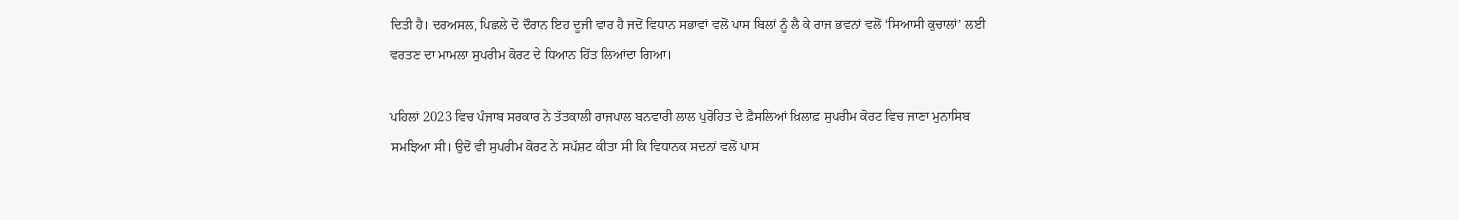ਦਿਤੀ ਹੈ। ਦਰਅਸਲ, ਪਿਛਲੇ ਦੋ ਦੌਰਾਨ ਇਹ ਦੂਜੀ ਵਾਰ ਹੈ ਜਦੋਂ ਵਿਧਾਨ ਸਭਾਵਾਂ ਵਲੋਂ ਪਾਸ ਬਿਲਾਂ ਨੂੰ ਲੈ ਕੇ ਰਾਜ ਭਵਨਾਂ ਵਲੋਂ ‘ਸਿਆਸੀ ਕੁਚਾਲਾਂ’ ਲਈ ਵਰਤਣ ਦਾ ਮਾਮਲਾ ਸੁਪਰੀਮ ਕੋਰਟ ਦੇ ਧਿਆਨ ਹਿੱਤ ਲਿਆਂਦਾ ਗਿਆ।

ਪਹਿਲਾਂ 2023 ਵਿਚ ਪੰਜਾਬ ਸਰਕਾਰ ਨੇ ਤੱਤਕਾਲੀ ਰਾਜਪਾਲ ਬਨਵਾਰੀ ਲਾਲ ਪੁਰੋਹਿਤ ਦੇ ਫ਼ੈਸਲਿਆਂ ਖ਼ਿਲਾਫ਼ ਸੁਪਰੀਮ ਕੋਰਟ ਵਿਚ ਜਾਣਾ ਮੁਨਾਸਿਬ ਸਮਝਿਆ ਸੀ। ਉਦੋਂ ਵੀ ਸੁਪਰੀਮ ਕੋਰਟ ਨੇ ਸਪੱਸ਼ਟ ਕੀਤਾ ਸੀ ਕਿ ਵਿਧਾਨਕ ਸਦਨਾਂ ਵਲੋਂ ਪਾਸ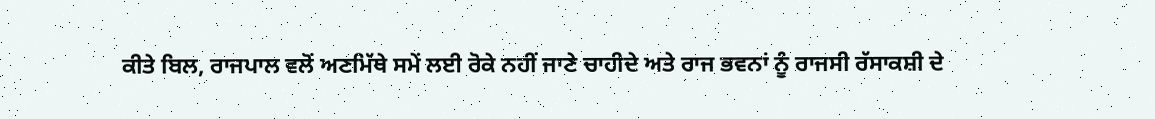ਕੀਤੇ ਬਿਲ, ਰਾਜਪਾਲ ਵਲੋਂ ਅਣਮਿੱਥੇ ਸਮੇਂ ਲਈ ਰੋਕੇ ਨਹੀਂ ਜਾਣੇ ਚਾਹੀਦੇ ਅਤੇ ਰਾਜ ਭਵਨਾਂ ਨੂੰ ਰਾਜਸੀ ਰੱਸਾਕਸ਼ੀ ਦੇ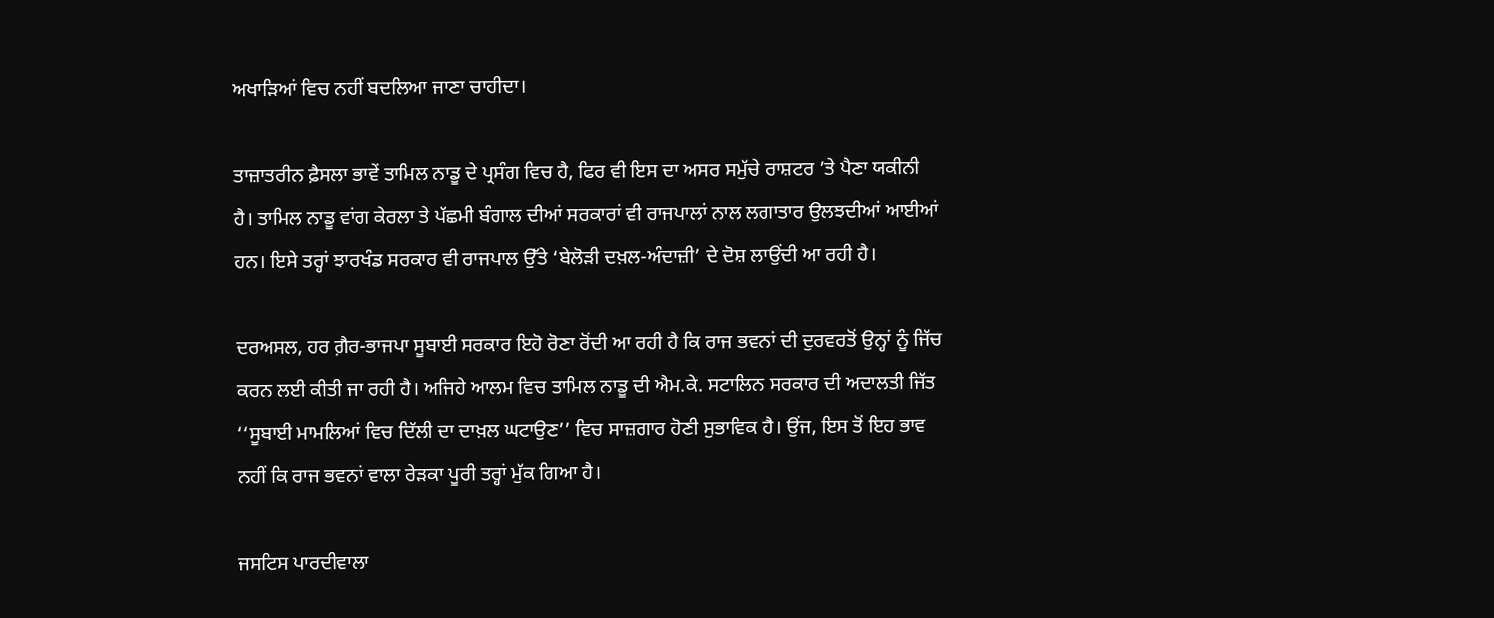ਅਖਾੜਿਆਂ ਵਿਚ ਨਹੀਂ ਬਦਲਿਆ ਜਾਣਾ ਚਾਹੀਦਾ।

ਤਾਜ਼ਾਤਰੀਨ ਫ਼ੈਸਲਾ ਭਾਵੇਂ ਤਾਮਿਲ ਨਾਡੂ ਦੇ ਪ੍ਰਸੰਗ ਵਿਚ ਹੈ, ਫਿਰ ਵੀ ਇਸ ਦਾ ਅਸਰ ਸਮੁੱਚੇ ਰਾਸ਼ਟਰ ’ਤੇ ਪੈਣਾ ਯਕੀਨੀ ਹੈ। ਤਾਮਿਲ ਨਾਡੂ ਵਾਂਗ ਕੇਰਲਾ ਤੇ ਪੱਛਮੀ ਬੰਗਾਲ ਦੀਆਂ ਸਰਕਾਰਾਂ ਵੀ ਰਾਜਪਾਲਾਂ ਨਾਲ ਲਗਾਤਾਰ ਉਲਝਦੀਆਂ ਆਈਆਂ ਹਨ। ਇਸੇ ਤਰ੍ਹਾਂ ਝਾਰਖੰਡ ਸਰਕਾਰ ਵੀ ਰਾਜਪਾਲ ਉੱਤੇ ‘ਬੇਲੋੜੀ ਦਖ਼ਲ-ਅੰਦਾਜ਼ੀ’ ਦੇ ਦੋਸ਼ ਲਾਉਂਦੀ ਆ ਰਹੀ ਹੈ।

ਦਰਅਸਲ, ਹਰ ਗ਼ੈਰ-ਭਾਜਪਾ ਸੂਬਾਈ ਸਰਕਾਰ ਇਹੋ ਰੋਣਾ ਰੋਂਦੀ ਆ ਰਹੀ ਹੈ ਕਿ ਰਾਜ ਭਵਨਾਂ ਦੀ ਦੁਰਵਰਤੋਂ ਉਨ੍ਹਾਂ ਨੂੰ ਜਿੱਚ ਕਰਨ ਲਈ ਕੀਤੀ ਜਾ ਰਹੀ ਹੈ। ਅਜਿਹੇ ਆਲਮ ਵਿਚ ਤਾਮਿਲ ਨਾਡੂ ਦੀ ਐਮ.ਕੇ. ਸਟਾਲਿਨ ਸਰਕਾਰ ਦੀ ਅਦਾਲਤੀ ਜਿੱਤ ‘‘ਸੂਬਾਈ ਮਾਮਲਿਆਂ ਵਿਚ ਦਿੱਲੀ ਦਾ ਦਾਖ਼ਲ ਘਟਾਉਣ’’ ਵਿਚ ਸਾਜ਼ਗਾਰ ਹੋਣੀ ਸੁਭਾਵਿਕ ਹੈ। ਉਂਜ, ਇਸ ਤੋਂ ਇਹ ਭਾਵ ਨਹੀਂ ਕਿ ਰਾਜ ਭਵਨਾਂ ਵਾਲਾ ਰੇੜਕਾ ਪੂਰੀ ਤਰ੍ਹਾਂ ਮੁੱਕ ਗਿਆ ਹੈ।

ਜਸਟਿਸ ਪਾਰਦੀਵਾਲਾ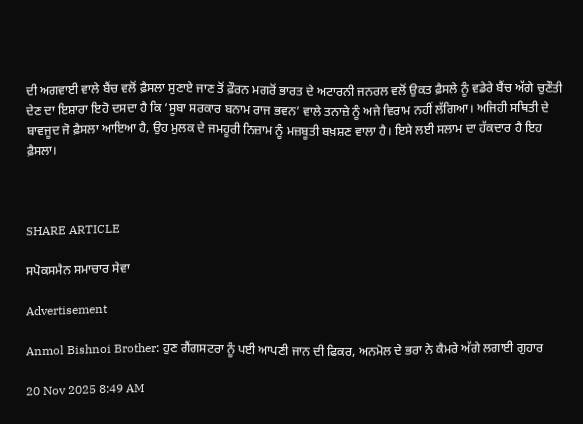ਦੀ ਅਗਵਾਈ ਵਾਲੇ ਬੈਂਚ ਵਲੋਂ ਫ਼ੈਸਲਾ ਸੁਣਾਏ ਜਾਣ ਤੋਂ ਫ਼ੌਰਨ ਮਗਰੋਂ ਭਾਰਤ ਦੇ ਅਟਾਰਨੀ ਜਨਰਲ ਵਲੋਂ ਉਕਤ ਫ਼ੈਸਲੇ ਨੂੰ ਵਡੇਰੇ ਬੈਂਚ ਅੱਗੇ ਚੁਣੌਤੀ ਦੇਣ ਦਾ ਇਸ਼ਾਰਾ ਇਹੋ ਦਸਦਾ ਹੈ ਕਿ ‘ਸੂਬਾ ਸਰਕਾਰ ਬਨਾਮ ਰਾਜ ਭਵਨ’ ਵਾਲੇ ਤਨਾਜ਼ੇ ਨੂੰ ਅਜੇ ਵਿਰਾਮ ਨਹੀਂ ਲੱਗਿਆ। ਅਜਿਹੀ ਸਥਿਤੀ ਦੇ ਬਾਵਜੂਦ ਜੋ ਫ਼ੈਸਲਾ ਆਇਆ ਹੈ, ਉਹ ਮੁਲਕ ਦੇ ਜਮਹੂਰੀ ਨਿਜ਼ਾਮ ਨੂੰ ਮਜ਼ਬੂਤੀ ਬਖ਼ਸ਼ਣ ਵਾਲਾ ਹੈ। ਇਸੇ ਲਈ ਸਲਾਮ ਦਾ ਹੱਕਦਾਰ ਹੈ ਇਹ ਫ਼ੈਸਲਾ।



SHARE ARTICLE

ਸਪੋਕਸਮੈਨ ਸਮਾਚਾਰ ਸੇਵਾ

Advertisement

Anmol Bishnoi Brother: ਹੁਣ ਗੈਂਗਸਟਰਾ ਨੂੰ ਪਈ ਆਪਣੀ ਜਾਨ ਦੀ ਫਿਕਰ, ਅਨਮੋਲ ਦੇ ਭਰਾ ਨੇ ਕੈਮਰੇ ਅੱਗੇ ਲਗਾਈ ਗੁਹਾਰ

20 Nov 2025 8:49 AM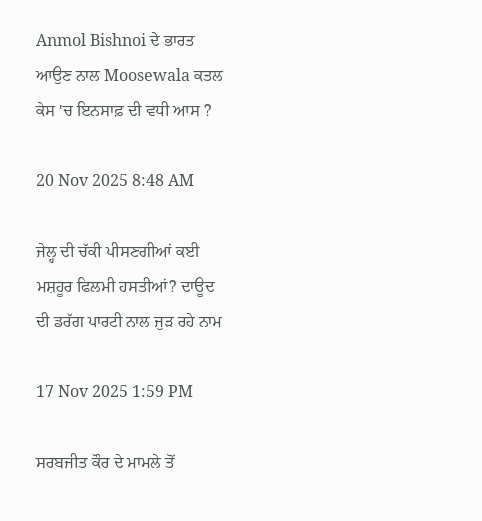Anmol Bishnoi ਦੇ ਭਾਰਤ ਆਉਣ ਨਾਲ Moosewala ਕਤਲ ਕੇਸ 'ਚ ਇਨਸਾਫ਼ ਦੀ ਵਧੀ ਆਸ ?

20 Nov 2025 8:48 AM

ਜੇਲ੍ਹ ਦੀ ਚੱਕੀ ਪੀਸਣਗੀਆਂ ਕਈ ਮਸ਼ਹੂਰ ਫਿਲਮੀ ਹਸਤੀਆਂ? ਦਾਊਦ ਦੀ ਡਰੱਗ ਪਾਰਟੀ ਨਾਲ ਜੁੜ ਰਹੇ ਨਾਮ

17 Nov 2025 1:59 PM

ਸਰਬਜੀਤ ਕੌਰ ਦੇ ਮਾਮਲੇ ਤੋਂ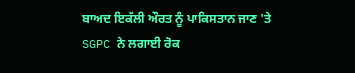ਬਾਅਦ ਇਕੱਲੀ ਔਰਤ ਨੂੰ ਪਾਕਿਸਤਾਨ ਜਾਣ 'ਤੇ SGPC ਨੇ ਲਗਾਈ ਰੋਕ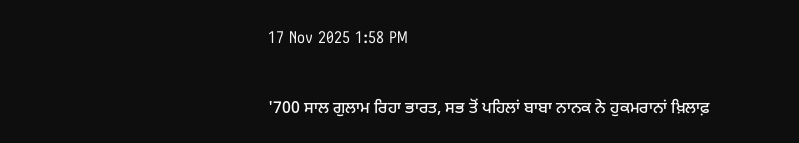17 Nov 2025 1:58 PM

'700 ਸਾਲ ਗੁਲਾਮ ਰਿਹਾ ਭਾਰਤ, ਸਭ ਤੋਂ ਪਹਿਲਾਂ ਬਾਬਾ ਨਾਨਕ ਨੇ ਹੁਕਮਰਾਨਾਂ ਖ਼ਿਲਾਫ਼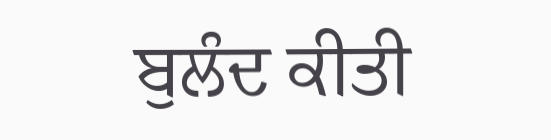ਬੁਲੰਦ ਕੀਤੀ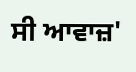ਸੀ ਆਵਾਜ਼'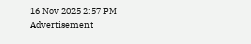16 Nov 2025 2:57 PM
Advertisement